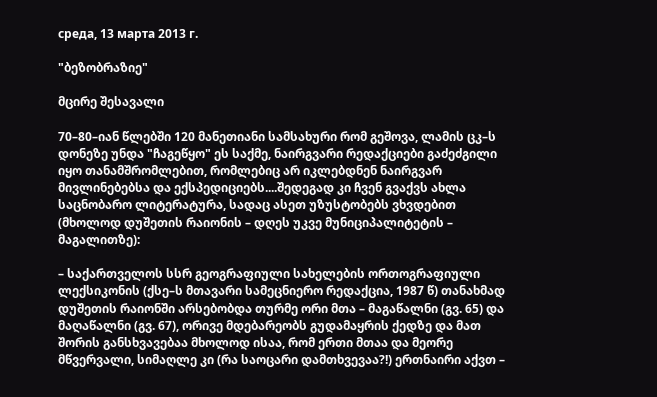среда, 13 марта 2013 г.

"ბეზობრაზიე"

მცირე შესავალი

70–80–იან წლებში 120 მანეთიანი სამსახური რომ გეშოვა, ლამის ცკ–ს დონეზე უნდა "ჩაგეწყო" ეს საქმე, ნაირგვარი რედაქციები გაძეძგილი იყო თანამშრომლებით, რომლებიც არ იკლებდნენ ნაირგვარ მივლინებებსა და ექსპედიციებს....შედეგად კი ჩვენ გვაქვს ახლა საცნობარო ლიტერატურა, სადაც ასეთ უზუსტობებს ვხვდებით (მხოლოდ დუშეთის რაიონის – დღეს უკვე მუნიციპალიტეტის – მაგალითზე):

– საქართველოს სსრ გეოგრაფიული სახელების ორთოგრაფიული ლექსიკონის (ქსე–ს მთავარი სამეცნიერო რედაქცია, 1987 წ) თანახმად დუშეთის რაიონში არსებობდა თურმე ორი მთა – მაგაწალნი (გვ. 65) და მაღაწალნი (გვ. 67), ორივე მდებარეობს გუდამაყრის ქედზე და მათ შორის განსხვავებაა მხოლოდ ისაა, რომ ერთი მთაა და მეორე მწვერვალი, სიმაღლე კი (რა საოცარი დამთხვევაა?!) ერთნაირი აქვთ –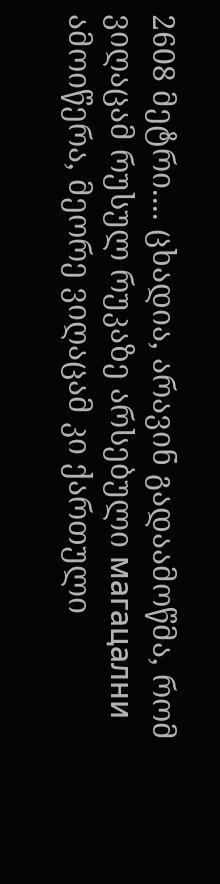2608 მეტრი.... ცხადია, არავინ გადაამოწმა, რომ ვიღაცამ რუსულ რუკაზე არსებული магацални ამოიწერა, მეორე ვიღაცამ კი ქართული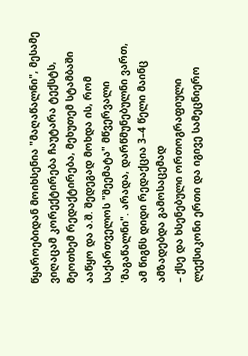წყაროებიდან მოიხსენია "მაღაწალნი", მესამე ვიღაცამ კორექტირება ჩაუტარა ტექსტს, მეოთხემ რედაქტირება, მეხუთემ სტამბაში ააწყო და ა.შ. შედეგად მოხდა ის, რომ საქართველოს "შეემატა" მწვერვალი 'მაგაწალნი". არადა, დარწმუნებულნი ვართ, ამ წიგნს დიდი რედაქცია 3–4 წელი მაინც ამზადებდა გამოსაცემად
– ქსე და ხსენებული ორთოგრაფიული ლექსიკონი ერთი და იგივე სამეცნიერო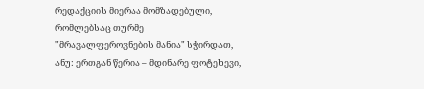რედაქციის მიერაა მომზადებული, რომლებსაც თურმე "მრავალფეროვნების მანია" სჭირდათ, ანუ: ერთგან წერია – მდინარე ფოტეხევი,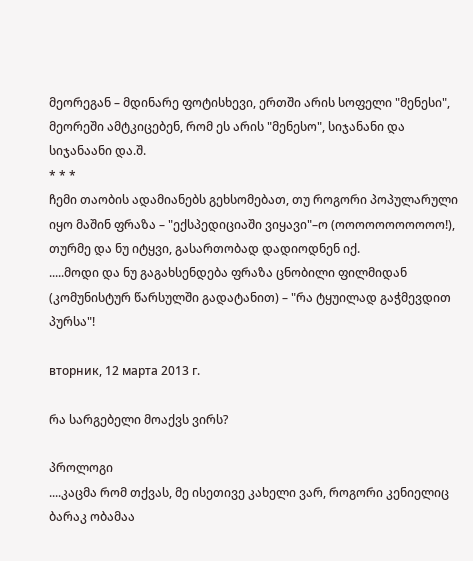მეორეგან – მდინარე ფოტისხევი, ერთში არის სოფელი "მენესი", მეორეში ამტკიცებენ, რომ ეს არის "მენესო", სიჯანანი და სიჯანაანი და.შ.
* * *
ჩემი თაობის ადამიანებს გეხსომებათ, თუ როგორი პოპულარული იყო მაშინ ფრაზა – "ექსპედიციაში ვიყავი"–ო (ოოოოოოოოოოო!), თურმე და ნუ იტყვი, გასართობად დადიოდნენ იქ.
.....მოდი და ნუ გაგახსენდება ფრაზა ცნობილი ფილმიდან (კომუნისტურ წარსულში გადატანით) – "რა ტყუილად გაჭმევდით პურსა"!

вторник, 12 марта 2013 г.

რა სარგებელი მოაქვს ვირს?

პროლოგი
....კაცმა რომ თქვას, მე ისეთივე კახელი ვარ, როგორი კენიელიც ბარაკ ობამაა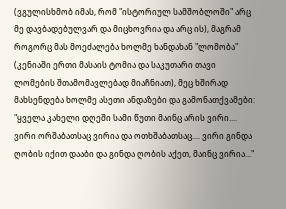(ვგულისხმობ იმას, რომ "ისტორიულ სამშობლოში" არც მე დავბადებულვარ და მიცხოვრია და არც ის), მაგრამ როგორც მას მოეძალება ხოლმე ხანდახან "ლომობა" (კენიაში ერთი მასაის ტომია და საკუთარი თავი ლომების შთამომავლებად მიაჩნიათ), მეც ხშირად მახსენდება ხოლმე ასეთი ანდაზები და გამონათქვამები: "ყველა კახელი დღეში სამი წუთი მაინც არის ვირი.... ვირი ორშაბათსაც ვირია და ოთხშაბათსაც.... ვირი გინდა ღობის იქით დააბი და გინდა ღობის აქეთ, მაინც ვირია..."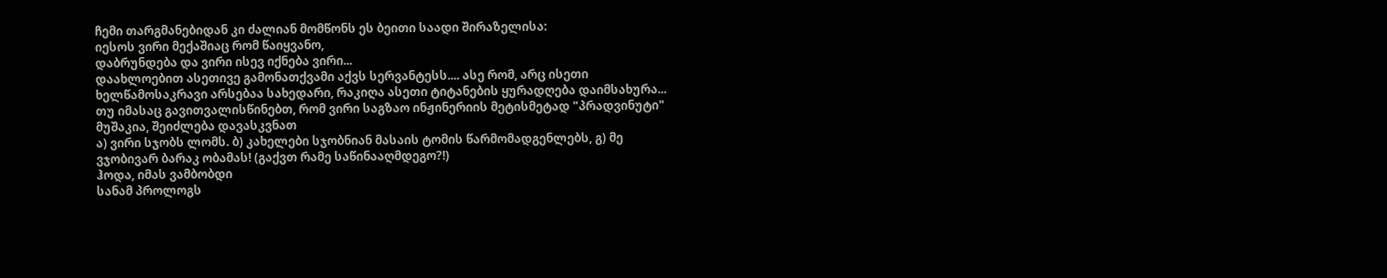ჩემი თარგმანებიდან კი ძალიან მომწონს ეს ბეითი საადი შირაზელისა:
იესოს ვირი მექაშიაც რომ წაიყვანო,
დაბრუნდება და ვირი ისევ იქნება ვირი...
დაახლოებით ასეთივე გამონათქვამი აქვს სერვანტესს.... ასე რომ, არც ისეთი  ხელწამოსაკრავი არსებაა სახედარი, რაკიღა ასეთი ტიტანების ყურადღება დაიმსახურა... თუ იმასაც გავითვალისწინებთ, რომ ვირი საგზაო ინჟინერიის მეტისმეტად "პრადვინუტი" მუშაკია, შეიძლება დავასკვნათ
ა) ვირი სჯობს ლომს. ბ) კახელები სჯობნიან მასაის ტომის წარმომადგენლებს, გ) მე ვჯობივარ ბარაკ ობამას! (გაქვთ რამე საწინააღმდეგო?!)
ჰოდა, იმას ვამბობდი
სანამ პროლოგს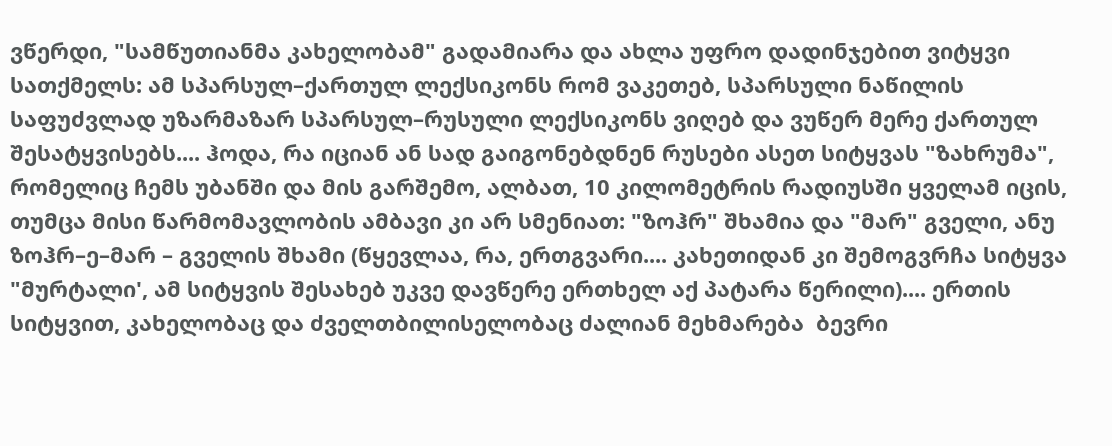ვწერდი, "სამწუთიანმა კახელობამ" გადამიარა და ახლა უფრო დადინჯებით ვიტყვი სათქმელს: ამ სპარსულ–ქართულ ლექსიკონს რომ ვაკეთებ, სპარსული ნაწილის საფუძვლად უზარმაზარ სპარსულ–რუსული ლექსიკონს ვიღებ და ვუწერ მერე ქართულ შესატყვისებს.... ჰოდა, რა იციან ან სად გაიგონებდნენ რუსები ასეთ სიტყვას "ზახრუმა", რომელიც ჩემს უბანში და მის გარშემო, ალბათ, 10 კილომეტრის რადიუსში ყველამ იცის, თუმცა მისი წარმომავლობის ამბავი კი არ სმენიათ: "ზოჰრ" შხამია და "მარ" გველი, ანუ ზოჰრ–ე–მარ – გველის შხამი (წყევლაა, რა, ერთგვარი.... კახეთიდან კი შემოგვრჩა სიტყვა "მურტალი', ამ სიტყვის შესახებ უკვე დავწერე ერთხელ აქ პატარა წერილი).... ერთის სიტყვით, კახელობაც და ძველთბილისელობაც ძალიან მეხმარება  ბევრი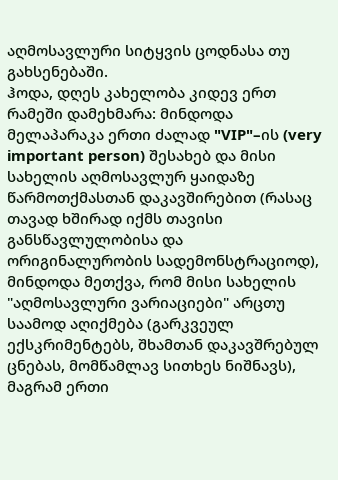აღმოსავლური სიტყვის ცოდნასა თუ გახსენებაში.
ჰოდა, დღეს კახელობა კიდევ ერთ რამეში დამეხმარა: მინდოდა მელაპარაკა ერთი ძალად "VIP"–ის (very important person) შესახებ და მისი სახელის აღმოსავლურ ყაიდაზე წარმოთქმასთან დაკავშირებით (რასაც თავად ხშირად იქმს თავისი განსწავლულობისა და ორიგინალურობის სადემონსტრაციოდ), მინდოდა მეთქვა, რომ მისი სახელის "აღმოსავლური ვარიაციები" არცთუ საამოდ აღიქმება (გარკვეულ ექსკრიმენტებს, შხამთან დაკავშრებულ ცნებას, მომწამლავ სითხეს ნიშნავს), მაგრამ ერთი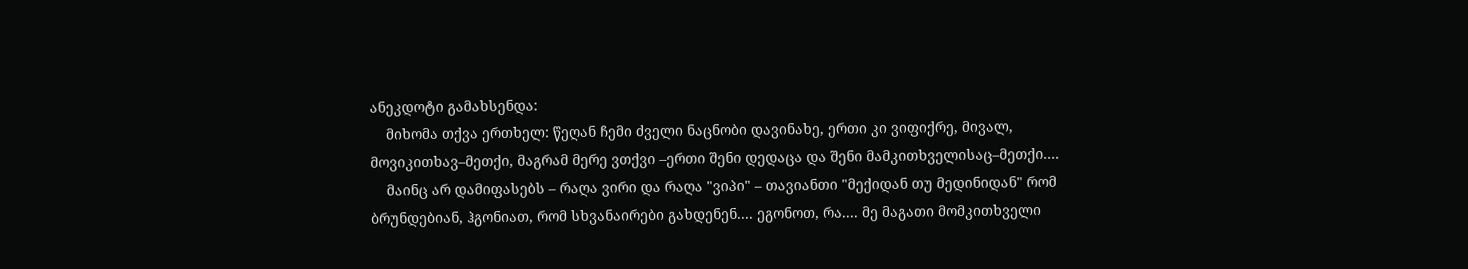ანეკდოტი გამახსენდა:
    მიხომა თქვა ერთხელ: წეღან ჩემი ძველი ნაცნობი დავინახე, ერთი კი ვიფიქრე, მივალ, მოვიკითხავ–მეთქი, მაგრამ მერე ვთქვი –ერთი შენი დედაცა და შენი მამკითხველისაც–მეთქი....
    მაინც არ დამიფასებს – რაღა ვირი და რაღა "ვიპი" – თავიანთი "მექიდან თუ მედინიდან" რომ ბრუნდებიან, ჰგონიათ, რომ სხვანაირები გახდენენ.... ეგონოთ, რა.... მე მაგათი მომკითხველი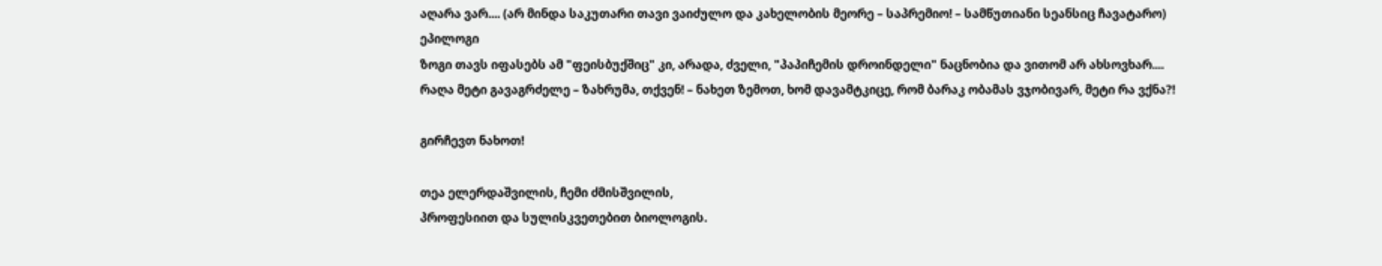აღარა ვარ.... (არ მინდა საკუთარი თავი ვაიძულო და კახელობის მეორე – საპრემიო! – სამწუთიანი სეანსიც ჩავატარო)
ეპილოგი
ზოგი თავს იფასებს ამ "ფეისბუქშიც" კი, არადა, ძველი, "პაპიჩემის დროინდელი" ნაცნობია და ვითომ არ ახსოვხარ....  რაღა მეტი გავაგრძელე – ზახრუმა, თქვენ! – ნახეთ ზემოთ, ხომ დავამტკიცე, რომ ბარაკ ობამას ვჯობივარ, მეტი რა ვქნა?!

გირჩევთ ნახოთ!

თეა ელერდაშვილის, ჩემი ძმისშვილის,
პროფესიით და სულისკვეთებით ბიოლოგის.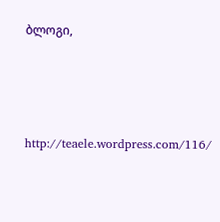ბლოგი,






http://teaele.wordpress.com/116/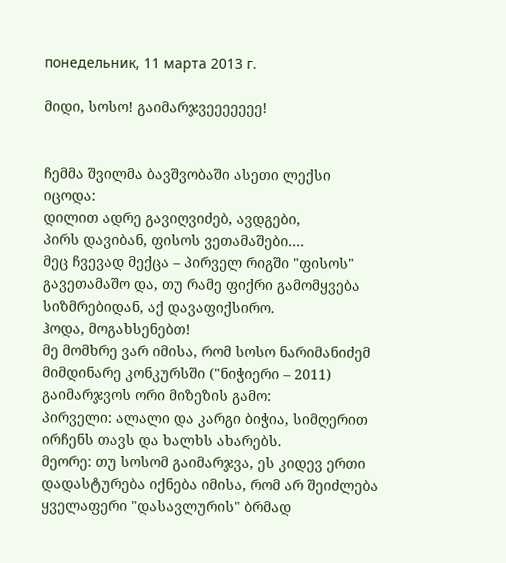понедельник, 11 марта 2013 г.

მიდი, სოსო! გაიმარჯვეეეეეეე!


ჩემმა შვილმა ბავშვობაში ასეთი ლექსი იცოდა:
დილით ადრე გავიღვიძებ, ავდგები,
პირს დავიბან, ფისოს ვეთამაშები....
მეც ჩვევად მექცა – პირველ რიგში "ფისოს" გავეთამაშო და, თუ რამე ფიქრი გამომყვება სიზმრებიდან, აქ დავაფიქსირო.
ჰოდა, მოგახსენებთ!
მე მომხრე ვარ იმისა, რომ სოსო ნარიმანიძემ მიმდინარე კონკურსში ("ნიჭიერი – 2011) გაიმარჯვოს ორი მიზეზის გამო:
პირველი: ალალი და კარგი ბიჭია, სიმღერით ირჩენს თავს და ხალხს ახარებს.
მეორე: თუ სოსომ გაიმარჯვა, ეს კიდევ ერთი დადასტურება იქნება იმისა, რომ არ შეიძლება ყველაფერი "დასავლურის" ბრმად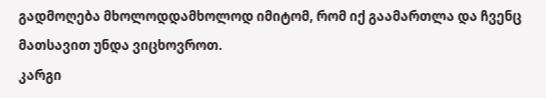გადმოღება მხოლოდდამხოლოდ იმიტომ, რომ იქ გაამართლა და ჩვენც მათსავით უნდა ვიცხოვროთ.
კარგი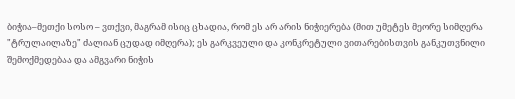ბიჭია–მეთქი სოსო – ვთქვი, მაგრამ ისიც ცხადია, რომ ეს არ არის ნიჭიერება (მით უმეტეს მეორე სიმღერა "ტრულაილაზე" ძალიან ცუდად იმღერა); ეს გარკვეული და კონკრეტული ვითარებისთვის განკუთვნილი შემოქმედებაა და ამგვარი ნიჭის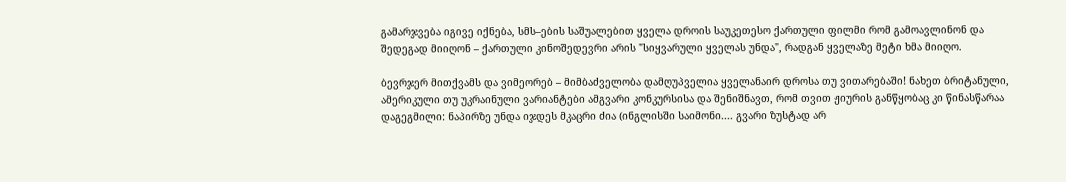გამარჯვება იგივე იქნება, სმს–ების საშუალებით ყველა დროის საუკეთესო ქართული ფილმი რომ გამოავლინონ და შედეგად მიიღონ – ქართული კინოშედევრი არის "სიყვარული ყველას უნდა", რადგან ყველაზე მეტი ხმა მიიღო.

ბევრჯერ მითქვამს და ვიმეორებ – მიმბაძველობა დამღუპველია ყველანაირ დროსა თუ ვითარებაში! ნახეთ ბრიტანული, ამერიკული თუ უკრაინული ვარიანტები ამგვარი კონკურსისა და შენიშნავთ, რომ თვით ჟიურის განწყობაც კი წინასწარაა დაგეგმილი: ნაპირზე უნდა იჯდეს მკაცრი ძია (ინგლისში საიმონი.... გვარი ზუსტად არ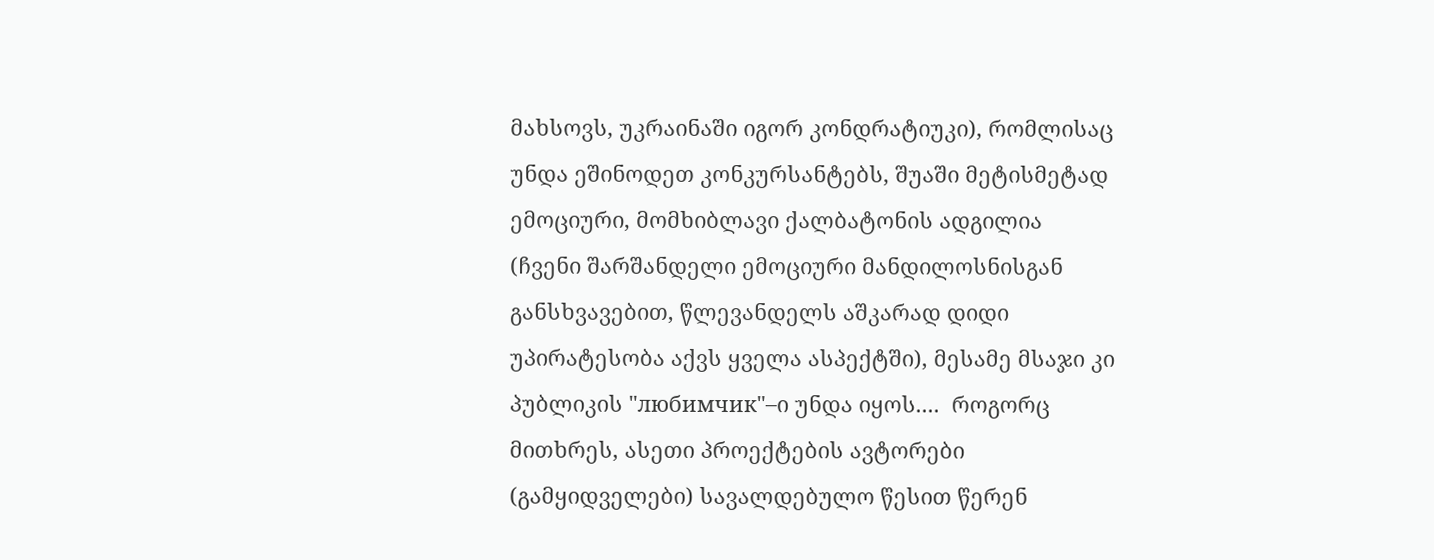მახსოვს, უკრაინაში იგორ კონდრატიუკი), რომლისაც უნდა ეშინოდეთ კონკურსანტებს, შუაში მეტისმეტად ემოციური, მომხიბლავი ქალბატონის ადგილია (ჩვენი შარშანდელი ემოციური მანდილოსნისგან განსხვავებით, წლევანდელს აშკარად დიდი უპირატესობა აქვს ყველა ასპექტში), მესამე მსაჯი კი პუბლიკის "любимчик"–ი უნდა იყოს....  როგორც მითხრეს, ასეთი პროექტების ავტორები (გამყიდველები) სავალდებულო წესით წერენ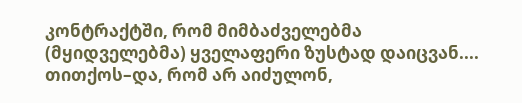კონტრაქტში, რომ მიმბაძველებმა (მყიდველებმა) ყველაფერი ზუსტად დაიცვან.... თითქოს–და, რომ არ აიძულონ,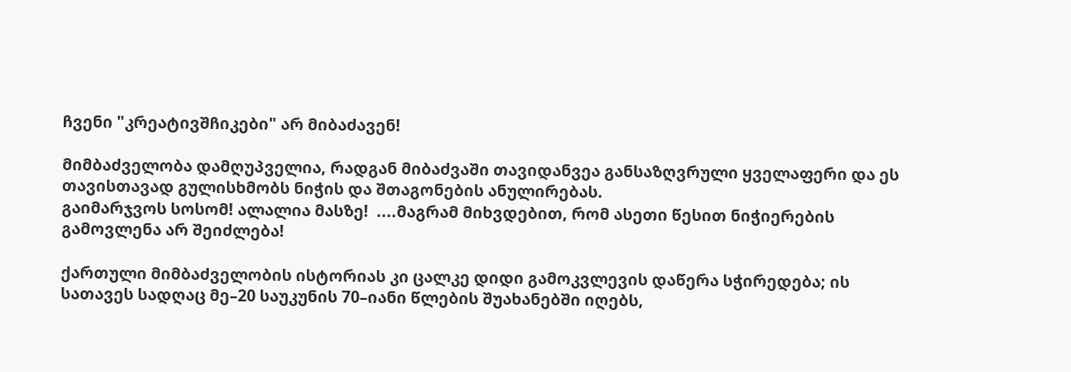ჩვენი "კრეატივშჩიკები" არ მიბაძავენ!

მიმბაძველობა დამღუპველია, რადგან მიბაძვაში თავიდანვეა განსაზღვრული ყველაფერი და ეს თავისთავად გულისხმობს ნიჭის და შთაგონების ანულირებას.
გაიმარჯვოს სოსომ! ალალია მასზე!  ....მაგრამ მიხვდებით, რომ ასეთი წესით ნიჭიერების გამოვლენა არ შეიძლება!

ქართული მიმბაძველობის ისტორიას კი ცალკე დიდი გამოკვლევის დაწერა სჭირედება; ის სათავეს სადღაც მე–20 საუკუნის 70–იანი წლების შუახანებში იღებს,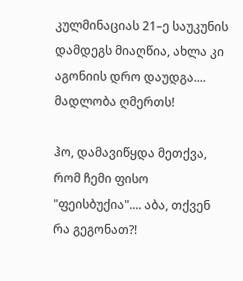კულმინაციას 21–ე საუკუნის დამდეგს მიაღწია, ახლა კი აგონიის დრო დაუდგა.... მადლობა ღმერთს!

ჰო, დამავიწყდა მეთქვა, რომ ჩემი ფისო "ფეისბუქია".... აბა, თქვენ რა გეგონათ?!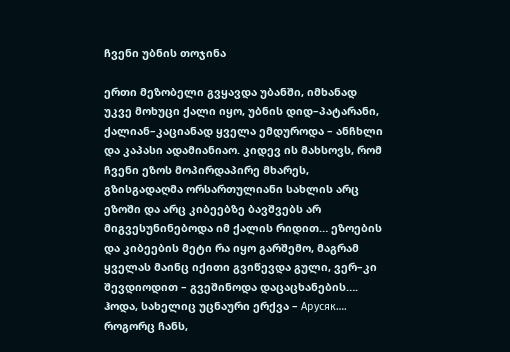ჩვენი უბნის თოჯინა

ერთი მეზობელი გვყავდა უბანში, იმხანად უკვე მოხუცი ქალი იყო, უბნის დიდ–პატარანი, ქალიან–კაციანად ყველა ემდუროდა – ანჩხლი და კაპასი ადამიანიაო. კიდევ ის მახსოვს, რომ ჩვენი ეზოს მოპირდაპირე მხარეს, გზისგადაღმა ორსართულიანი სახლის არც ეზოში და არც კიბეებზე ბავშვებს არ მიგვესუნინებოდა იმ ქალის რიდით… ეზოების და კიბეების მეტი რა იყო გარშემო, მაგრამ ყველას მაინც იქითი გვიწევდა გული, ვერ–კი შევდიოდით – გვეშინოდა დაცაცხანების…. ჰოდა, სახელიც უცნაური ერქვა – Арусяк…. როგორც ჩანს,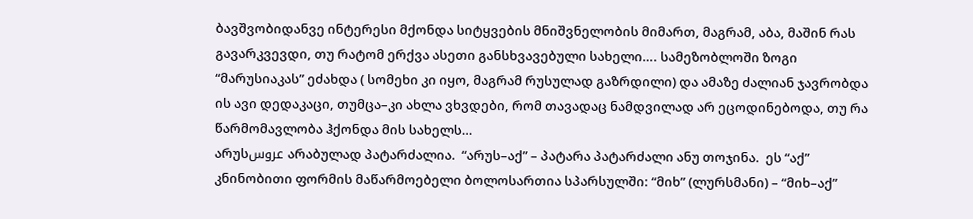ბავშვობიდანვე ინტერესი მქონდა სიტყვების მნიშვნელობის მიმართ, მაგრამ, აბა, მაშინ რას გავარკვევდი, თუ რატომ ერქვა ასეთი განსხვავებული სახელი…. სამეზობლოში ზოგი “მარუსიაკას” ეძახდა ( სომეხი კი იყო, მაგრამ რუსულად გაზრდილი) და ამაზე ძალიან ჯავრობდა ის ავი დედაკაცი, თუმცა–კი ახლა ვხვდები, რომ თავადაც ნამდვილად არ ეცოდინებოდა, თუ რა წარმომავლობა ჰქონდა მის სახელს…
არუსعروس არაბულად პატარძალია.  “არუს–აქ” – პატარა პატარძალი ანუ თოჯინა.  ეს “აქ” კნინობითი ფორმის მაწარმოებელი ბოლოსართია სპარსულში: “მიხ” (ლურსმანი) – “მიხ–აქ”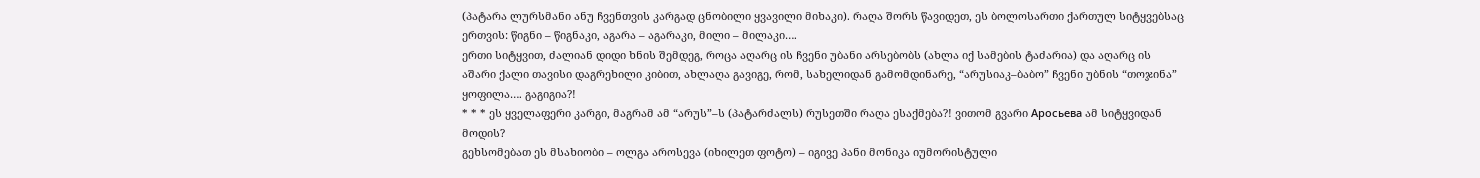(პატარა ლურსმანი ანუ ჩვენთვის კარგად ცნობილი ყვავილი მიხაკი). რაღა შორს წავიდეთ, ეს ბოლოსართი ქართულ სიტყვებსაც ერთვის: წიგნი – წიგნაკი, აგარა – აგარაკი, მილი – მილაკი….
ერთი სიტყვით, ძალიან დიდი ხნის შემდეგ, როცა აღარც ის ჩვენი უბანი არსებობს (ახლა იქ სამების ტაძარია) და აღარც ის აშარი ქალი თავისი დაგრეხილი კიბით, ახლაღა გავიგე, რომ, სახელიდან გამომდინარე, “არუსიაკ–ბაბო” ჩვენი უბნის “თოჯინა” ყოფილა…. გაგიგია?!
* * * ეს ყველაფერი კარგი, მაგრამ ამ “არუს”–ს (პატარძალს) რუსეთში რაღა ესაქმება?! ვითომ გვარი Аросьева ამ სიტყვიდან მოდის?
გეხსომებათ ეს მსახიობი – ოლგა აროსევა (იხილეთ ფოტო) – იგივე პანი მონიკა იუმორისტული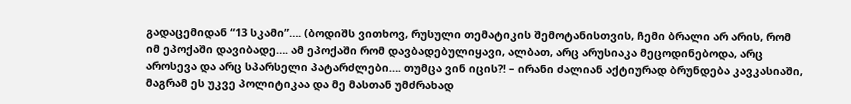გადაცემიდან “13 სკამი”…. (ბოდიშს ვითხოვ, რუსული თემატიკის შემოტანისთვის, ჩემი ბრალი არ არის, რომ იმ ეპოქაში დავიბადე…. ამ ეპოქაში რომ დავბადებულიყავი, ალბათ, არც არუსიაკა მეცოდინებოდა, არც აროსევა და არც სპარსელი პატარძლები…. თუმცა ვინ იცის?! – ირანი ძალიან აქტიურად ბრუნდება კავკასიაში, მაგრამ ეს უკვე პოლიტიკაა და მე მასთან უმძრახად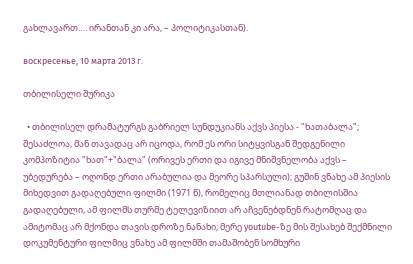გახლავართ…. ირანთან კი არა, – პოლიტიკასთან).

воскресенье, 10 марта 2013 г.

თბილისელი შურიკა

  • თბილისელ დრამატურგს გაბრიელ სუნდუკიანს აქვს პიესა - "ხათაბალა"; შესაძლოა, მან თავადაც არ იცოდა, რომ ეს ორი სიტყვისგან შედგენილი კომპოზიტია "ხათ"+"ბალა" (ორივეს ერთი და იგივე მნიშვნელობა აქვს – უბედურება – ოღონდ ერთი არაბულია და მეორე სპარსული); გუშინ ვნახე ამ პიესის მიხედვით გადაღებული ფილმი (1971 წ), რომელიც მთლიანად თბილისშია გადაღებული, ამ ფილმს თურმე ტელევიზიით არ აჩვენებდნენ რატომღაც და ამიტომაც არ მქონდა თავის დროზე ნანახი; მერე youtube-ზე მის შესახებ შექმნილი დოკუმენტური ფილმიც ვნახე ამ ფილმში თამაშობენ სომხური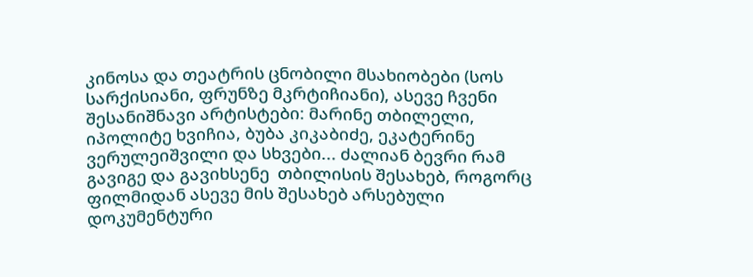კინოსა და თეატრის ცნობილი მსახიობები (სოს სარქისიანი, ფრუნზე მკრტიჩიანი), ასევე ჩვენი შესანიშნავი არტისტები: მარინე თბილელი, იპოლიტე ხვიჩია, ბუბა კიკაბიძე, ეკატერინე ვერულეიშვილი და სხვები... ძალიან ბევრი რამ გავიგე და გავიხსენე  თბილისის შესახებ, როგორც ფილმიდან ასევე მის შესახებ არსებული დოკუმენტური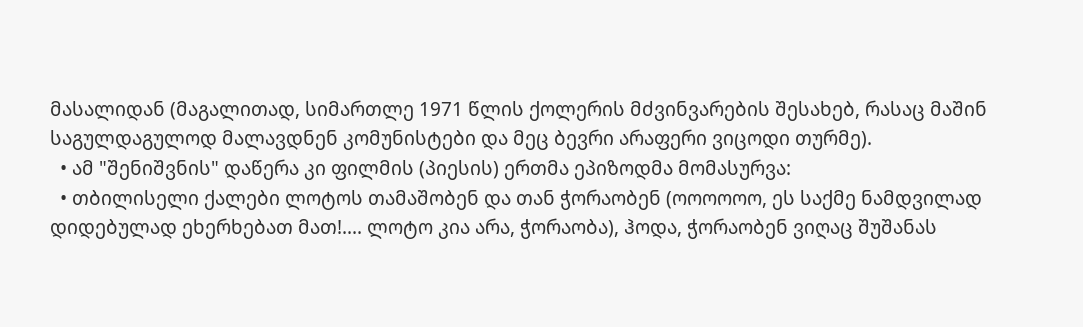მასალიდან (მაგალითად, სიმართლე 1971 წლის ქოლერის მძვინვარების შესახებ, რასაც მაშინ საგულდაგულოდ მალავდნენ კომუნისტები და მეც ბევრი არაფერი ვიცოდი თურმე).
  • ამ "შენიშვნის" დაწერა კი ფილმის (პიესის) ერთმა ეპიზოდმა მომასურვა:
  • თბილისელი ქალები ლოტოს თამაშობენ და თან ჭორაობენ (ოოოოოო, ეს საქმე ნამდვილად დიდებულად ეხერხებათ მათ!.... ლოტო კია არა, ჭორაობა), ჰოდა, ჭორაობენ ვიღაც შუშანას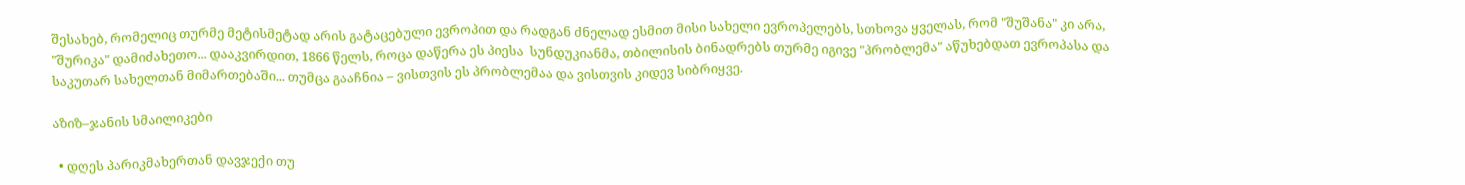შესახებ, რომელიც თურმე მეტისმეტად არის გატაცებული ევროპით და რადგან ძნელად ესმით მისი სახელი ევროპელებს, სთხოვა ყველას, რომ "შუშანა" კი არა, "შურიკა" დამიძახეთო... დააკვირდით, 1866 წელს, როცა დაწერა ეს პიესა  სუნდუკიანმა, თბილისის ბინადრებს თურმე იგივე "პრობლემა" აწუხებდათ ევროპასა და საკუთარ სახელთან მიმართებაში... თუმცა გააჩნია – ვისთვის ეს პრობლემაა და ვისთვის კიდევ სიბრიყვე.

აზიზ–ჯანის სმაილიკები

  • დღეს პარიკმახერთან დავჯექი თუ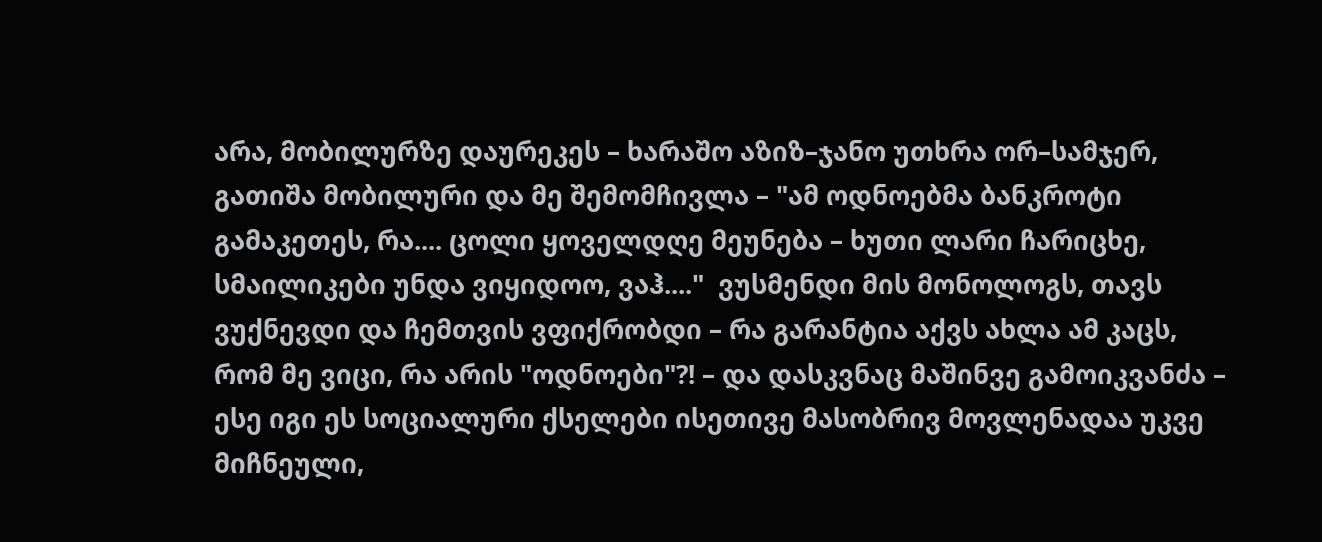არა, მობილურზე დაურეკეს – ხარაშო აზიზ–ჯანო უთხრა ორ–სამჯერ, გათიშა მობილური და მე შემომჩივლა – "ამ ოდნოებმა ბანკროტი გამაკეთეს, რა.... ცოლი ყოველდღე მეუნება – ხუთი ლარი ჩარიცხე, სმაილიკები უნდა ვიყიდოო, ვაჰ...."  ვუსმენდი მის მონოლოგს, თავს ვუქნევდი და ჩემთვის ვფიქრობდი – რა გარანტია აქვს ახლა ამ კაცს, რომ მე ვიცი, რა არის "ოდნოები"?! – და დასკვნაც მაშინვე გამოიკვანძა – ესე იგი ეს სოციალური ქსელები ისეთივე მასობრივ მოვლენადაა უკვე მიჩნეული,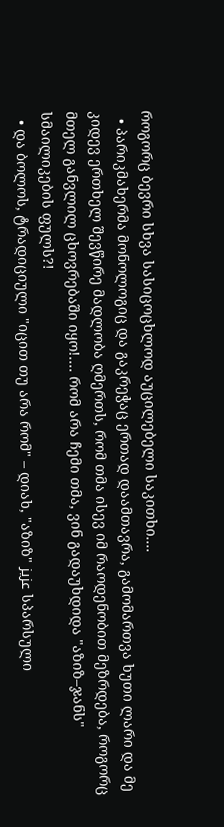როგორც ბევრი სხვა სასიცოცხლოდ აუცილებელი საკითხი....
  • პარიკმახერმა მონოლოგიც და გაკრეჭაც ერთად დაამთავრა, გამომართვა ხუთი ლარი და მე კიდევ ერთხელ შევწირე მადლობა ღმერთს, რომ თმა ისევ იმ რაოდენობით მეზრდება, როგორც მთელ განვლილ ცხოვრებაში იყო!.... რომ არა ჩემი თმა, ვინ გადაუხდიდა "აზიზ–ჯანს" სმაილიკების ფულს?!
  • და ბოლოს, ტრადიციული "იცით თუ არა რომ" – დიახ, "აზიზ" عزیز სპარსული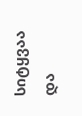სიტყვაა და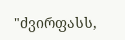"ძვირფასს,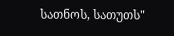სათნოს, სათუთს"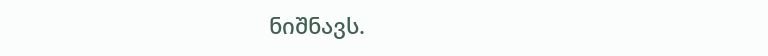ნიშნავს.